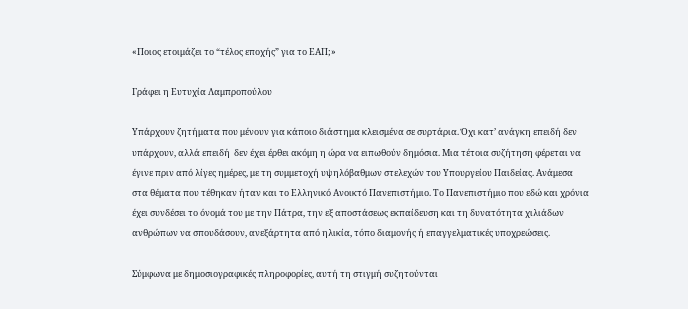«Ποιος ετοιμάζει το “τέλος εποχής” για το ΕΑΠ;»

Γράφει η Ευτυχία Λαμπροπούλου

Υπάρχουν ζητήματα που μένουν για κάποιο διάστημα κλεισμένα σε συρτάρια. Όχι κατ’ ανάγκη επειδή δεν υπάρχουν, αλλά επειδή  δεν έχει έρθει ακόμη η ώρα να ειπωθούν δημόσια. Μια τέτοια συζήτηση φέρεται να έγινε πριν από λίγες ημέρες, με τη συμμετοχή υψηλόβαθμων στελεχών του Υπουργείου Παιδείας. Ανάμεσα στα θέματα που τέθηκαν ήταν και το Ελληνικό Ανοικτό Πανεπιστήμιο. Το Πανεπιστήμιο που εδώ και χρόνια έχει συνδέσει το όνομά του με την Πάτρα, την εξ αποστάσεως εκπαίδευση και τη δυνατότητα χιλιάδων ανθρώπων να σπουδάσουν, ανεξάρτητα από ηλικία, τόπο διαμονής ή επαγγελματικές υποχρεώσεις.

Σύμφωνα με δημοσιογραφικές πληροφορίες, αυτή τη στιγμή συζητούνται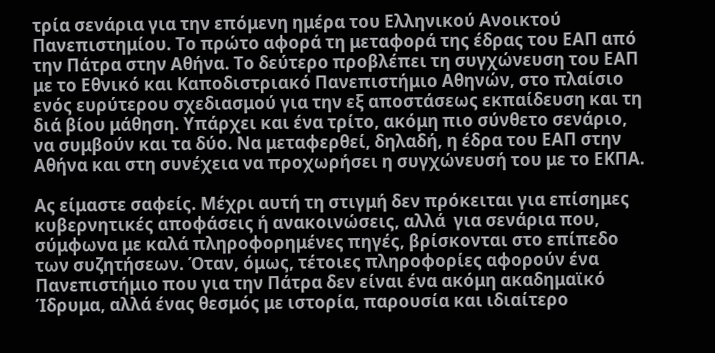τρία σενάρια για την επόμενη ημέρα του Ελληνικού Ανοικτού Πανεπιστημίου. Το πρώτο αφορά τη μεταφορά της έδρας του ΕΑΠ από την Πάτρα στην Αθήνα. Το δεύτερο προβλέπει τη συγχώνευση του ΕΑΠ με το Εθνικό και Καποδιστριακό Πανεπιστήμιο Αθηνών, στο πλαίσιο ενός ευρύτερου σχεδιασμού για την εξ αποστάσεως εκπαίδευση και τη διά βίου μάθηση. Υπάρχει και ένα τρίτο, ακόμη πιο σύνθετο σενάριο,  να συμβούν και τα δύο. Να μεταφερθεί, δηλαδή, η έδρα του ΕΑΠ στην Αθήνα και στη συνέχεια να προχωρήσει η συγχώνευσή του με το ΕΚΠΑ.

Ας είμαστε σαφείς. Μέχρι αυτή τη στιγμή δεν πρόκειται για επίσημες κυβερνητικές αποφάσεις ή ανακοινώσεις, αλλά  για σενάρια που, σύμφωνα με καλά πληροφορημένες πηγές, βρίσκονται στο επίπεδο των συζητήσεων. Όταν, όμως, τέτοιες πληροφορίες αφορούν ένα Πανεπιστήμιο που για την Πάτρα δεν είναι ένα ακόμη ακαδημαϊκό Ίδρυμα, αλλά ένας θεσμός με ιστορία, παρουσία και ιδιαίτερο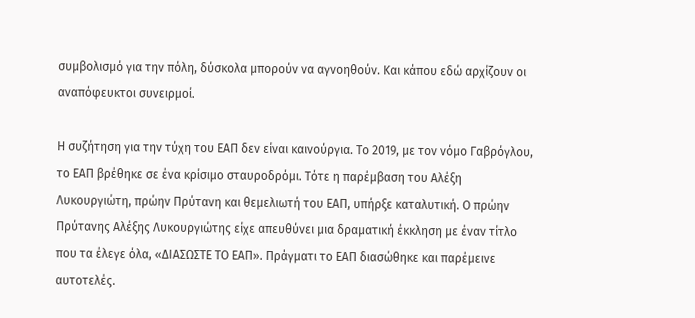συμβολισμό για την πόλη, δύσκολα μπορούν να αγνοηθούν. Και κάπου εδώ αρχίζουν οι αναπόφευκτοι συνειρμοί.

Η συζήτηση για την τύχη του ΕΑΠ δεν είναι καινούργια. Το 2019, με τον νόμο Γαβρόγλου, το ΕΑΠ βρέθηκε σε ένα κρίσιμο σταυροδρόμι. Τότε η παρέμβαση του Αλέξη Λυκουργιώτη, πρώην Πρύτανη και θεμελιωτή του ΕΑΠ, υπήρξε καταλυτική. Ο πρώην Πρύτανης Αλέξης Λυκουργιώτης είχε απευθύνει μια δραματική έκκληση με έναν τίτλο που τα έλεγε όλα, «ΔΙΑΣΩΣΤΕ ΤΟ ΕΑΠ». Πράγματι το ΕΑΠ διασώθηκε και παρέμεινε αυτοτελές.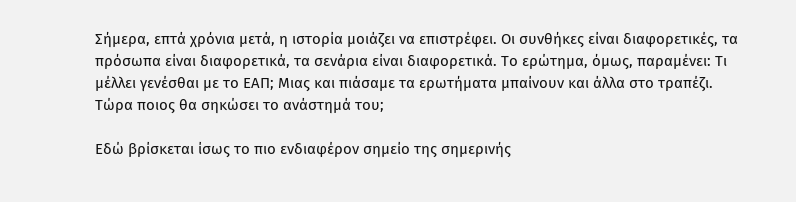Σήμερα, επτά χρόνια μετά, η ιστορία μοιάζει να επιστρέφει. Οι συνθήκες είναι διαφορετικές, τα πρόσωπα είναι διαφορετικά, τα σενάρια είναι διαφορετικά. Το ερώτημα, όμως, παραμένει: Τι μέλλει γενέσθαι με το ΕΑΠ; Μιας και πιάσαμε τα ερωτήματα μπαίνουν και άλλα στο τραπέζι. Τώρα ποιος θα σηκώσει το ανάστημά του;

Εδώ βρίσκεται ίσως το πιο ενδιαφέρον σημείο της σημερινής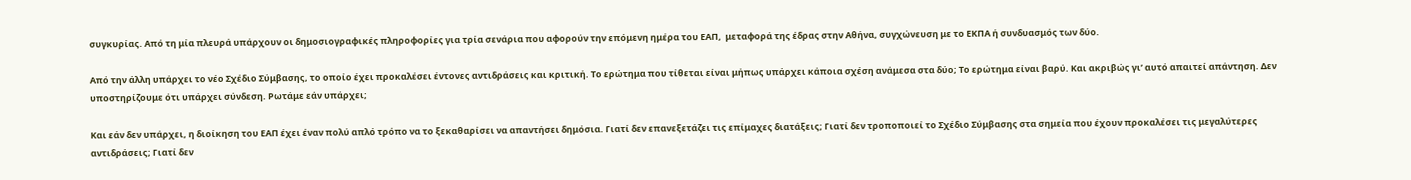συγκυρίας. Από τη μία πλευρά υπάρχουν οι δημοσιογραφικές πληροφορίες για τρία σενάρια που αφορούν την επόμενη ημέρα του ΕΑΠ,  μεταφορά της έδρας στην Αθήνα, συγχώνευση με το ΕΚΠΑ ή συνδυασμός των δύο.

Από την άλλη υπάρχει το νέο Σχέδιο Σύμβασης, το οποίο έχει προκαλέσει έντονες αντιδράσεις και κριτική. Το ερώτημα που τίθεται είναι μήπως υπάρχει κάποια σχέση ανάμεσα στα δύο; Το ερώτημα είναι βαρύ. Και ακριβώς γι’ αυτό απαιτεί απάντηση. Δεν υποστηρίζουμε ότι υπάρχει σύνδεση. Ρωτάμε εάν υπάρχει;

Και εάν δεν υπάρχει, η διοίκηση του ΕΑΠ έχει έναν πολύ απλό τρόπο να το ξεκαθαρίσει να απαντήσει δημόσια. Γιατί δεν επανεξετάζει τις επίμαχες διατάξεις; Γιατί δεν τροποποιεί το Σχέδιο Σύμβασης στα σημεία που έχουν προκαλέσει τις μεγαλύτερες αντιδράσεις; Γιατί δεν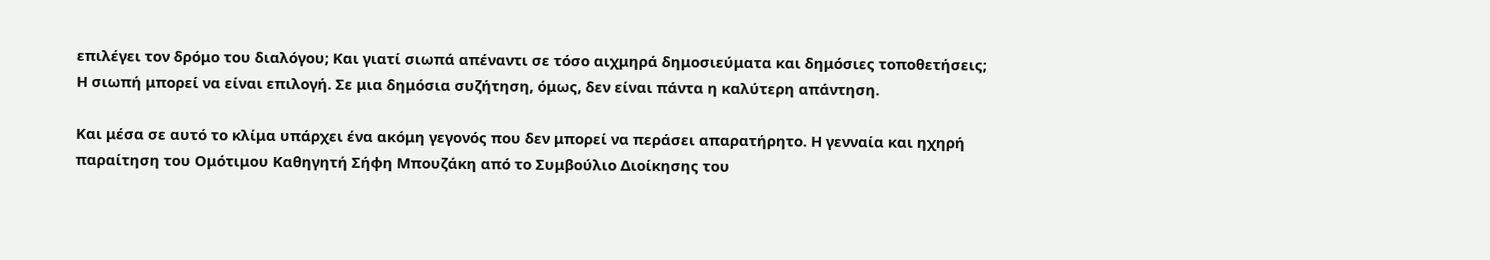επιλέγει τον δρόμο του διαλόγου; Και γιατί σιωπά απέναντι σε τόσο αιχμηρά δημοσιεύματα και δημόσιες τοποθετήσεις; Η σιωπή μπορεί να είναι επιλογή. Σε μια δημόσια συζήτηση, όμως, δεν είναι πάντα η καλύτερη απάντηση.

Και μέσα σε αυτό το κλίμα υπάρχει ένα ακόμη γεγονός που δεν μπορεί να περάσει απαρατήρητο. Η γενναία και ηχηρή παραίτηση του Ομότιμου Καθηγητή Σήφη Μπουζάκη από το Συμβούλιο Διοίκησης του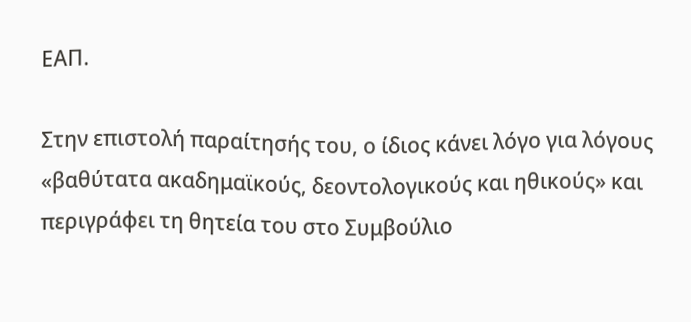ΕΑΠ.

Στην επιστολή παραίτησής του, ο ίδιος κάνει λόγο για λόγους «βαθύτατα ακαδημαϊκούς, δεοντολογικούς και ηθικούς» και περιγράφει τη θητεία του στο Συμβούλιο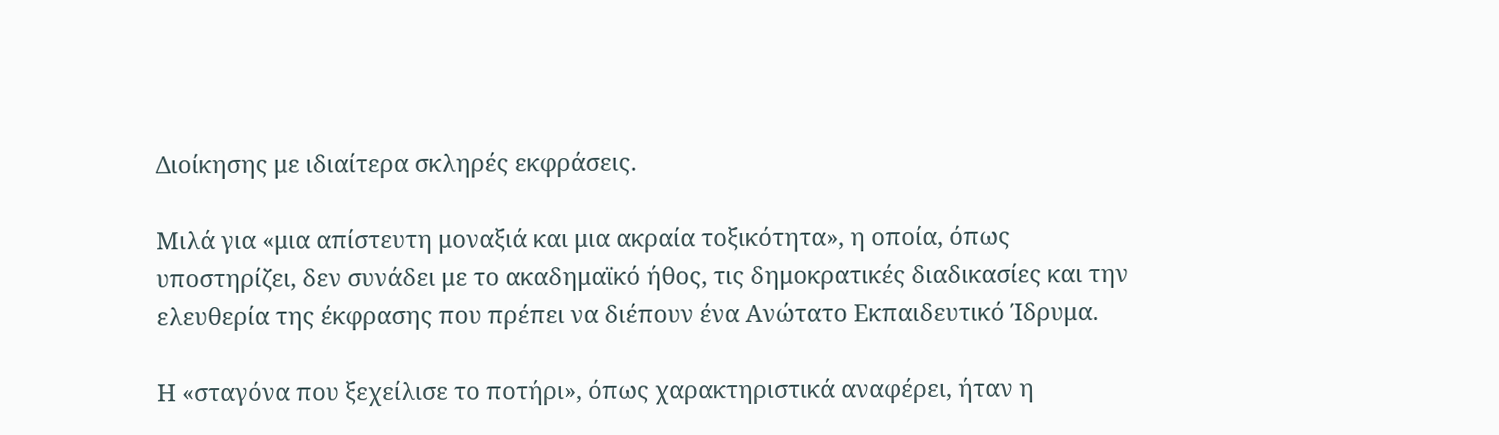Διοίκησης με ιδιαίτερα σκληρές εκφράσεις.

Μιλά για «μια απίστευτη μοναξιά και μια ακραία τοξικότητα», η οποία, όπως υποστηρίζει, δεν συνάδει με το ακαδημαϊκό ήθος, τις δημοκρατικές διαδικασίες και την ελευθερία της έκφρασης που πρέπει να διέπουν ένα Ανώτατο Εκπαιδευτικό Ίδρυμα.

Η «σταγόνα που ξεχείλισε το ποτήρι», όπως χαρακτηριστικά αναφέρει, ήταν η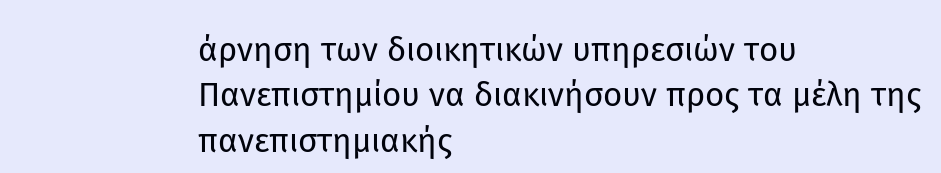άρνηση των διοικητικών υπηρεσιών του Πανεπιστημίου να διακινήσουν προς τα μέλη της πανεπιστημιακής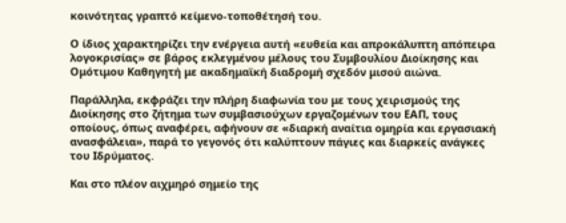κοινότητας γραπτό κείμενο-τοποθέτησή του.

Ο ίδιος χαρακτηρίζει την ενέργεια αυτή «ευθεία και απροκάλυπτη απόπειρα λογοκρισίας» σε βάρος εκλεγμένου μέλους του Συμβουλίου Διοίκησης και Ομότιμου Καθηγητή με ακαδημαϊκή διαδρομή σχεδόν μισού αιώνα.

Παράλληλα, εκφράζει την πλήρη διαφωνία του με τους χειρισμούς της Διοίκησης στο ζήτημα των συμβασιούχων εργαζομένων του ΕΑΠ, τους οποίους, όπως αναφέρει, αφήνουν σε «διαρκή αναίτια ομηρία και εργασιακή ανασφάλεια», παρά το γεγονός ότι καλύπτουν πάγιες και διαρκείς ανάγκες του Ιδρύματος.

Και στο πλέον αιχμηρό σημείο της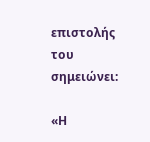επιστολής του σημειώνει:

«Η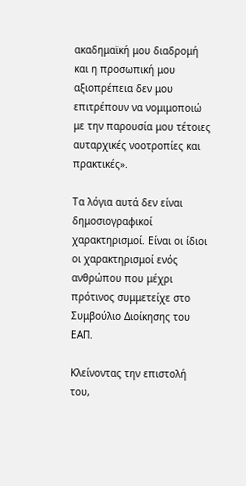ακαδημαϊκή μου διαδρομή και η προσωπική μου αξιοπρέπεια δεν μου επιτρέπουν να νομιμοποιώ με την παρουσία μου τέτοιες αυταρχικές νοοτροπίες και πρακτικές».

Τα λόγια αυτά δεν είναι δημοσιογραφικοί χαρακτηρισμοί. Είναι οι ίδιοι οι χαρακτηρισμοί ενός ανθρώπου που μέχρι πρότινος συμμετείχε στο Συμβούλιο Διοίκησης του ΕΑΠ.

Κλείνοντας την επιστολή του,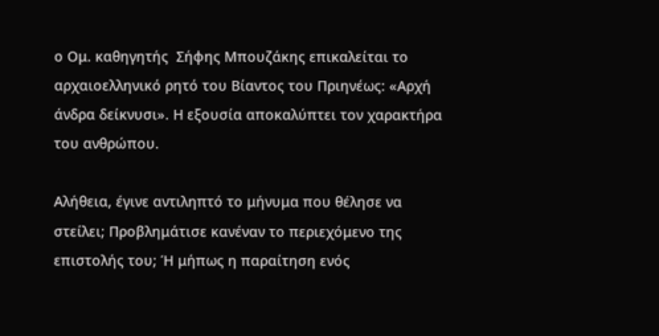ο Ομ. καθηγητής  Σήφης Μπουζάκης επικαλείται το αρχαιοελληνικό ρητό του Βίαντος του Πριηνέως: «Αρχή άνδρα δείκνυσι». Η εξουσία αποκαλύπτει τον χαρακτήρα του ανθρώπου.

Αλήθεια, έγινε αντιληπτό το μήνυμα που θέλησε να στείλει; Προβλημάτισε κανέναν το περιεχόμενο της επιστολής του; Ή μήπως η παραίτηση ενός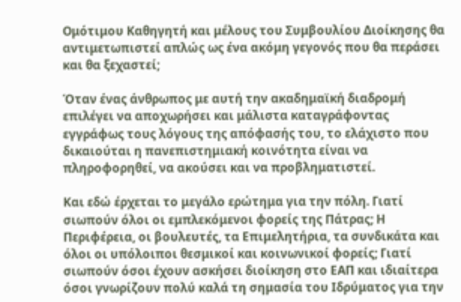Ομότιμου Καθηγητή και μέλους του Συμβουλίου Διοίκησης θα αντιμετωπιστεί απλώς ως ένα ακόμη γεγονός που θα περάσει και θα ξεχαστεί;

Όταν ένας άνθρωπος με αυτή την ακαδημαϊκή διαδρομή επιλέγει να αποχωρήσει και μάλιστα καταγράφοντας εγγράφως τους λόγους της απόφασής του, το ελάχιστο που δικαιούται η πανεπιστημιακή κοινότητα είναι να πληροφορηθεί, να ακούσει και να προβληματιστεί.

Και εδώ έρχεται το μεγάλο ερώτημα για την πόλη. Γιατί σιωπούν όλοι οι εμπλεκόμενοι φορείς της Πάτρας; Η Περιφέρεια, οι βουλευτές, τα Επιμελητήρια, τα συνδικάτα και όλοι οι υπόλοιποι θεσμικοί και κοινωνικοί φορείς; Γιατί σιωπούν όσοι έχουν ασκήσει διοίκηση στο ΕΑΠ και ιδιαίτερα όσοι γνωρίζουν πολύ καλά τη σημασία του Ιδρύματος για την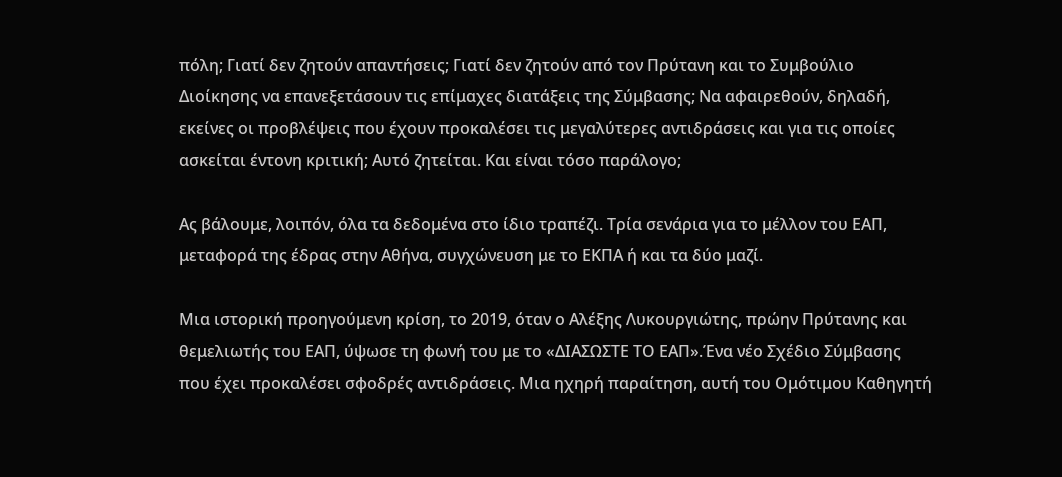πόλη; Γιατί δεν ζητούν απαντήσεις; Γιατί δεν ζητούν από τον Πρύτανη και το Συμβούλιο Διοίκησης να επανεξετάσουν τις επίμαχες διατάξεις της Σύμβασης; Να αφαιρεθούν, δηλαδή, εκείνες οι προβλέψεις που έχουν προκαλέσει τις μεγαλύτερες αντιδράσεις και για τις οποίες ασκείται έντονη κριτική; Αυτό ζητείται. Και είναι τόσο παράλογο;

Ας βάλουμε, λοιπόν, όλα τα δεδομένα στο ίδιο τραπέζι. Τρία σενάρια για το μέλλον του ΕΑΠ,  μεταφορά της έδρας στην Αθήνα, συγχώνευση με το ΕΚΠΑ ή και τα δύο μαζί.

Μια ιστορική προηγούμενη κρίση, το 2019, όταν ο Αλέξης Λυκουργιώτης, πρώην Πρύτανης και θεμελιωτής του ΕΑΠ, ύψωσε τη φωνή του με το «ΔΙΑΣΩΣΤΕ ΤΟ ΕΑΠ».Ένα νέο Σχέδιο Σύμβασης που έχει προκαλέσει σφοδρές αντιδράσεις. Μια ηχηρή παραίτηση, αυτή του Ομότιμου Καθηγητή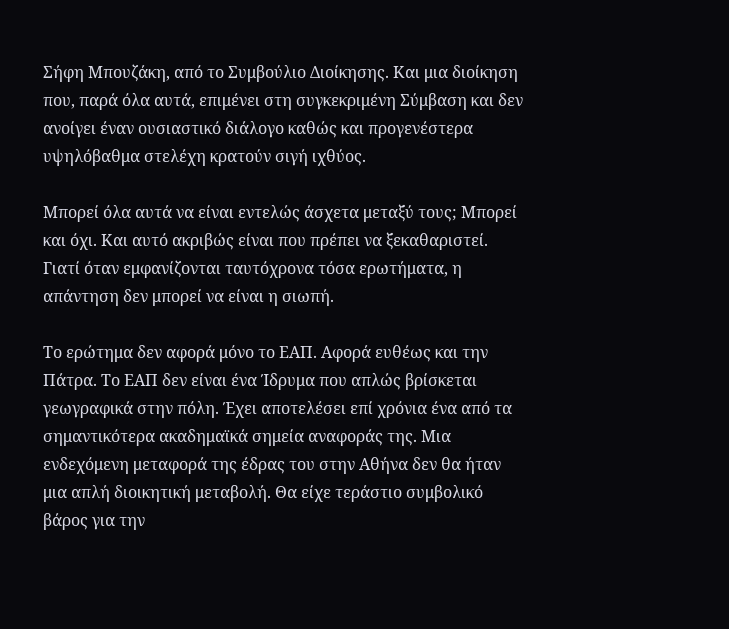Σήφη Μπουζάκη, από το Συμβούλιο Διοίκησης. Και μια διοίκηση που, παρά όλα αυτά, επιμένει στη συγκεκριμένη Σύμβαση και δεν ανοίγει έναν ουσιαστικό διάλογο καθώς και προγενέστερα υψηλόβαθμα στελέχη κρατούν σιγή ιχθύος.

Μπορεί όλα αυτά να είναι εντελώς άσχετα μεταξύ τους; Μπορεί και όχι. Και αυτό ακριβώς είναι που πρέπει να ξεκαθαριστεί. Γιατί όταν εμφανίζονται ταυτόχρονα τόσα ερωτήματα, η απάντηση δεν μπορεί να είναι η σιωπή.

Το ερώτημα δεν αφορά μόνο το ΕΑΠ. Αφορά ευθέως και την Πάτρα. Το ΕΑΠ δεν είναι ένα Ίδρυμα που απλώς βρίσκεται γεωγραφικά στην πόλη. Έχει αποτελέσει επί χρόνια ένα από τα σημαντικότερα ακαδημαϊκά σημεία αναφοράς της. Μια ενδεχόμενη μεταφορά της έδρας του στην Αθήνα δεν θα ήταν μια απλή διοικητική μεταβολή. Θα είχε τεράστιο συμβολικό βάρος για την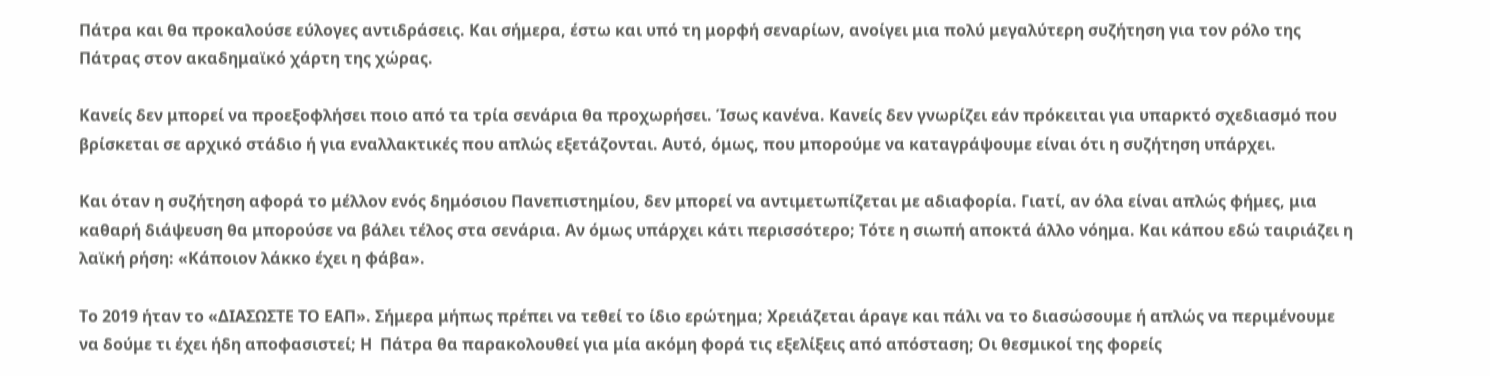Πάτρα και θα προκαλούσε εύλογες αντιδράσεις. Και σήμερα, έστω και υπό τη μορφή σεναρίων, ανοίγει μια πολύ μεγαλύτερη συζήτηση για τον ρόλο της Πάτρας στον ακαδημαϊκό χάρτη της χώρας.

Κανείς δεν μπορεί να προεξοφλήσει ποιο από τα τρία σενάρια θα προχωρήσει. Ίσως κανένα. Κανείς δεν γνωρίζει εάν πρόκειται για υπαρκτό σχεδιασμό που βρίσκεται σε αρχικό στάδιο ή για εναλλακτικές που απλώς εξετάζονται. Αυτό, όμως, που μπορούμε να καταγράψουμε είναι ότι η συζήτηση υπάρχει.

Και όταν η συζήτηση αφορά το μέλλον ενός δημόσιου Πανεπιστημίου, δεν μπορεί να αντιμετωπίζεται με αδιαφορία. Γιατί, αν όλα είναι απλώς φήμες, μια καθαρή διάψευση θα μπορούσε να βάλει τέλος στα σενάρια. Αν όμως υπάρχει κάτι περισσότερο; Τότε η σιωπή αποκτά άλλο νόημα. Και κάπου εδώ ταιριάζει η λαϊκή ρήση: «Κάποιον λάκκο έχει η φάβα».

Το 2019 ήταν το «ΔΙΑΣΩΣΤΕ ΤΟ ΕΑΠ». Σήμερα μήπως πρέπει να τεθεί το ίδιο ερώτημα; Χρειάζεται άραγε και πάλι να το διασώσουμε ή απλώς να περιμένουμε να δούμε τι έχει ήδη αποφασιστεί; Η  Πάτρα θα παρακολουθεί για μία ακόμη φορά τις εξελίξεις από απόσταση; Οι θεσμικοί της φορείς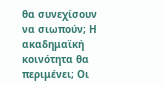θα συνεχίσουν να σιωπούν; Η ακαδημαϊκή κοινότητα θα περιμένει; Οι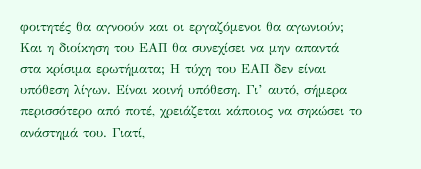φοιτητές θα αγνοούν και οι εργαζόμενοι θα αγωνιούν; Και η διοίκηση του ΕΑΠ θα συνεχίσει να μην απαντά στα κρίσιμα ερωτήματα; Η τύχη του ΕΑΠ δεν είναι υπόθεση λίγων. Είναι κοινή υπόθεση. Γι’ αυτό, σήμερα περισσότερο από ποτέ, χρειάζεται κάποιος να σηκώσει το ανάστημά του. Γιατί,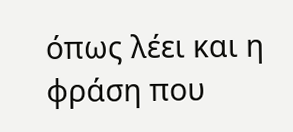όπως λέει και η φράση που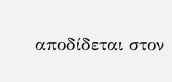αποδίδεται στον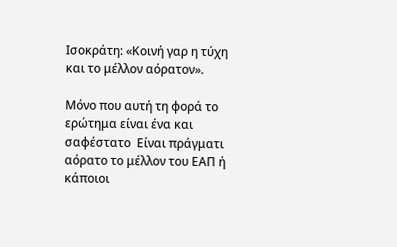Ισοκράτη: «Κοινή γαρ η τύχη και το μέλλον αόρατον».

Μόνο που αυτή τη φορά το ερώτημα είναι ένα και σαφέστατο  Είναι πράγματι αόρατο το μέλλον του ΕΑΠ ή κάποιοι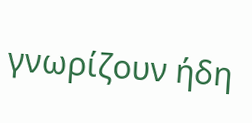γνωρίζουν ήδη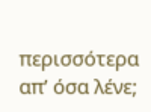περισσότερα απ’ όσα λένε;